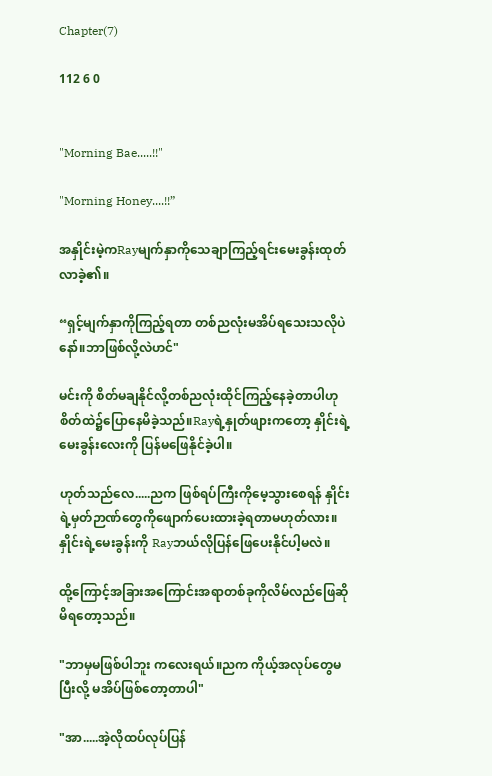Chapter(7)

112 6 0


"Morning Bae.....!!"

"Morning Honey....!!”

အနှိုင်းမဲ့ကRayမျက်နှာကိုသေချာကြည့်ရင်းမေးခွန်းထုတ်လာခဲ့၏။

“ရှင့်မျက်နှာကိုကြည့်ရတာ တစ်ညလုံးမအိပ်ရသေးသလိုပဲနော်။ဘာဖြစ်လို့လဲဟင်"

မင်းကို စိတ်မချနိုင်လို့တစ်ညလုံးထိုင်ကြည့်နေခဲ့တာပါဟုစိတ်ထဲ၌ပြောနေမိခဲ့သည်။Rayရဲ့နှုတ်ဖျားကတော့ နှိုင်းရဲ့မေးခွန်းလေးကို ပြန်မဖြေနိုင်ခဲ့ပါ။

ဟုတ်သည်လေ.....ညက ဖြစ်ရပ်ကြီးကိုမေ့သွားစေရန် နှိုင်းရဲ့မှတ်ဉာဏ်တွေကိုဖျောက်ပေးထားခဲ့ရတာမဟုတ်လား။နှိုင်းရဲ့မေးခွန်းကို Rayဘယ်လိုပြန်ဖြေပေးနိုင်ပါ့မလဲ။

ထို့ကြောင့်အခြားအကြောင်းအရာတစ်ခုကိုလိမ်လည်ဖြေဆိုမိရတော့သည်။

"ဘာမှမဖြစ်ပါဘူး ကလေးရယ်။ညက ကိုယ့်အလုပ်တွေမပြီးလို့ မအိပ်ဖြစ်တော့တာပါ"

"အာ.....အဲ့လိုထပ်လုပ်ပြန်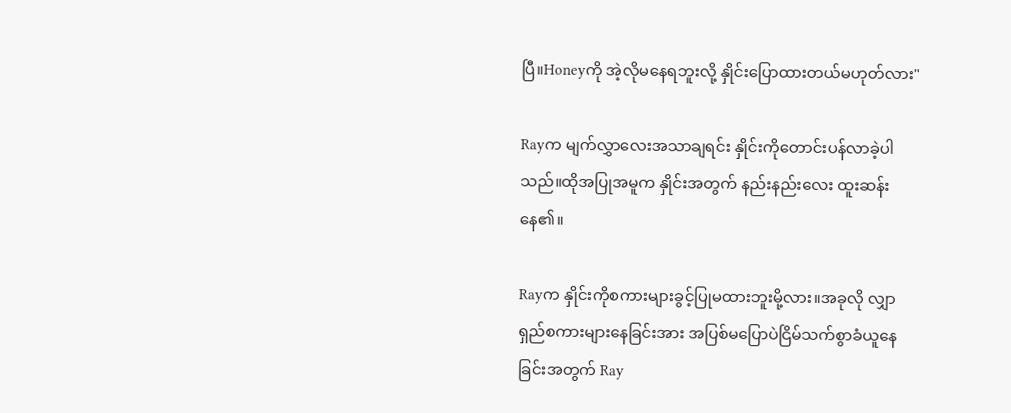ပြီ။Honeyကို အဲ့လိုမနေရဘူးလို့ နှိုင်းပြောထားတယ်မဟုတ်လား"

Rayက မျက်လွှာလေးအသာချရင်း နှိုင်းကိုတောင်းပန်လာခဲ့ပါသည်။ထိုအပြုအမူက နှိုင်းအတွက် နည်းနည်းလေး ထူးဆန်းနေ၏။

Rayက နှိုင်းကိုစကားများခွင့်ပြုမထားဘူးမို့လား။အခုလို လျှာရှည်စကားများနေခြင်းအား အပြစ်မပြောပဲငြိမ်သက်စွာခံယူနေခြင်းအတွက် Ray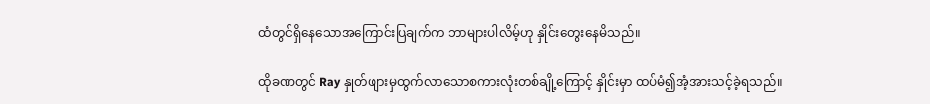ထံတွင်ရှိနေသောအကြောင်းပြချက်က ဘာများပါလိမ့်ဟု‌ နှိုင်းတွေးနေမိသည်။

ထိုခဏတွင် Ray နှုတ်ဖျားမှထွက်လာသောစကားလုံးတစ်ချို့ကြောင့် နှိုင်းမှာ ထပ်မံ၍အံ့အားသင့်ခဲ့ရသည်။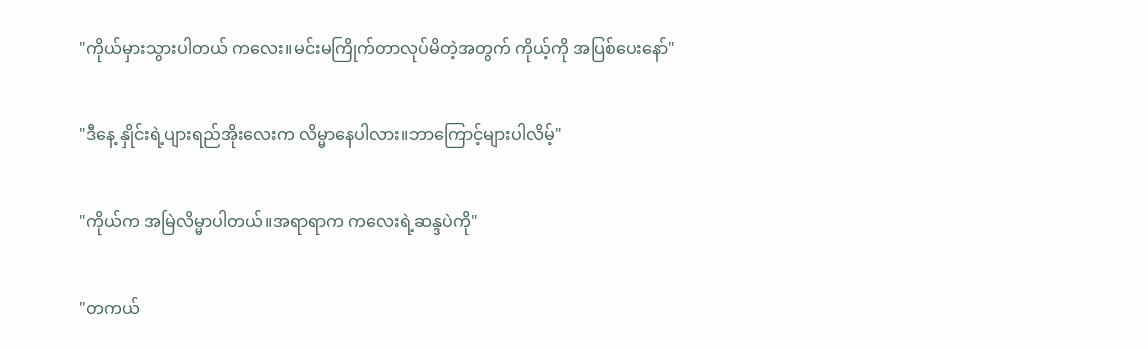"ကိုယ်မှားသွားပါတယ် ကလေး။မင်းမကြိုက်တာလုပ်မိတဲ့အတွက် ကိုယ့်ကို အပြစ်ပေးနော်"

"ဒီနေ့ နှိုင်းရဲ့ပျားရည်အိုးလေးက လိမ္မာနေပါလား။ဘာကြောင့်များပါလိမ့်"

"ကိုယ်က အမြဲလိမ္မာပါတယ်။အရာရာက ကလေးရဲ့ဆန္ဒပဲကို"

"တကယ်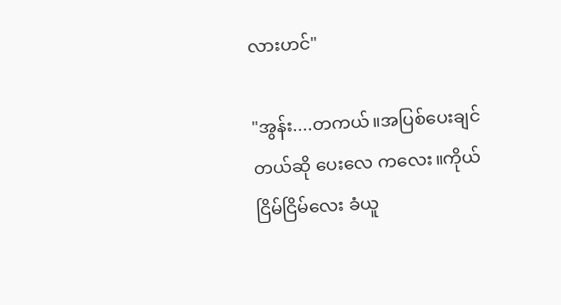လားဟင်"

"အွန်း....တကယ်။အပြစ်ပေးချင်တယ်ဆို ပေးလေ ကလေး။ကိုယ်ငြိမ်ငြိမ်လေး ခံယူ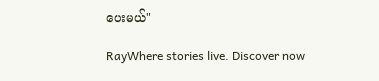ပေးမယ်"

RayWhere stories live. Discover now